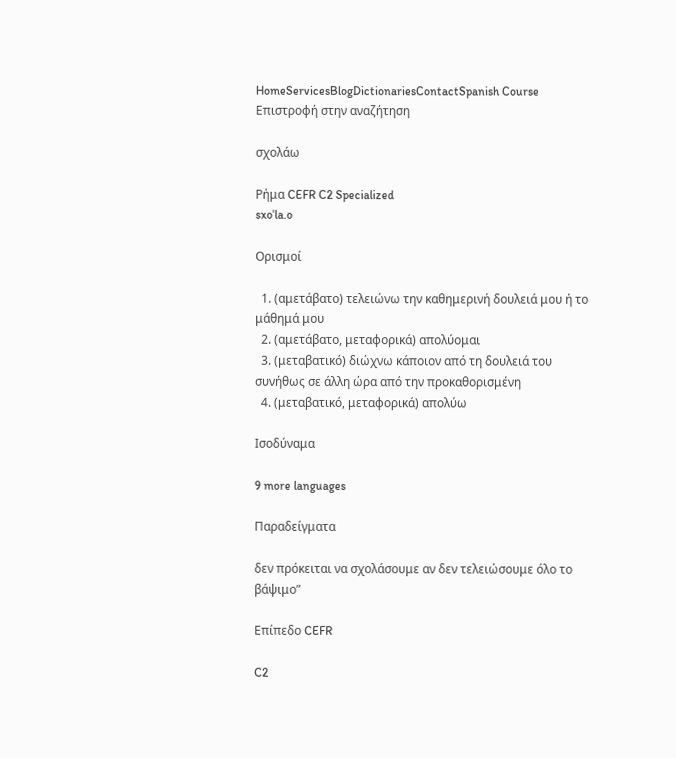HomeServicesBlogDictionariesContactSpanish Course
Επιστροφή στην αναζήτηση

σχολάω

Ρήμα CEFR C2 Specialized
sxoˈla.o

Ορισμοί

  1. (αμετάβατο) τελειώνω την καθημερινή δουλειά μου ή το μάθημά μου
  2. (αμετάβατο, μεταφορικά) απολύομαι
  3. (μεταβατικό) διώχνω κάποιον από τη δουλειά του συνήθως σε άλλη ώρα από την προκαθορισμένη
  4. (μεταβατικό, μεταφορικά) απολύω

Ισοδύναμα

9 more languages

Παραδείγματα

δεν πρόκειται να σχολάσουμε αν δεν τελειώσουμε όλο το βάψιμο”

Επίπεδο CEFR

C2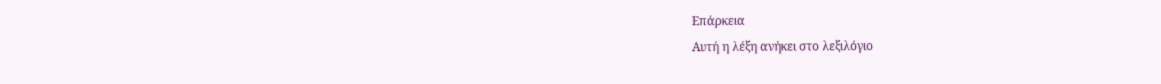Επάρκεια
Αυτή η λέξη ανήκει στο λεξιλόγιο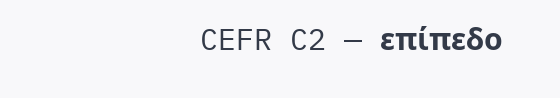CEFR C2 — επίπεδο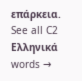επάρκεια.
See all C2 Ελληνικά words →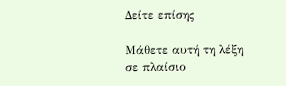Δείτε επίσης

Μάθετε αυτή τη λέξη σε πλαίσιο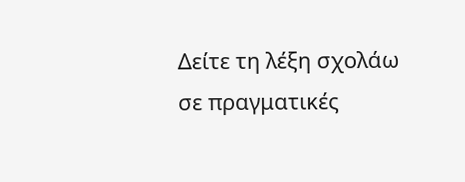Δείτε τη λέξη σχολάω σε πραγματικές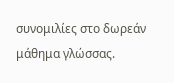συνομιλίες στο δωρεάν μάθημα γλώσσας.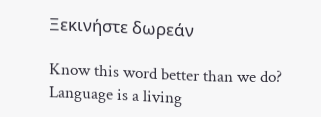Ξεκινήστε δωρεάν

Know this word better than we do? Language is a living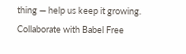thing — help us keep it growing. Collaborate with Babel Free